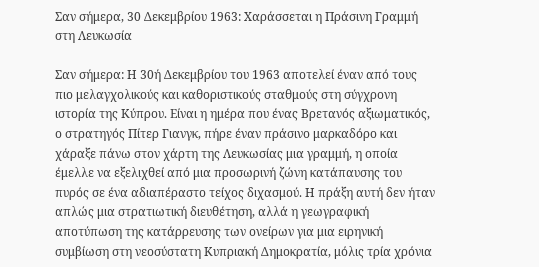Σαν σήμερα, 30 Δεκεμβρίου 1963: Χαράσσεται η Πράσινη Γραμμή στη Λευκωσία

Σαν σήμερα: Η 30ή Δεκεμβρίου του 1963 αποτελεί έναν από τους πιο μελαγχολικούς και καθοριστικούς σταθμούς στη σύγχρονη ιστορία της Κύπρου. Είναι η ημέρα που ένας Βρετανός αξιωματικός, ο στρατηγός Πίτερ Γιανγκ, πήρε έναν πράσινο μαρκαδόρο και χάραξε πάνω στον χάρτη της Λευκωσίας μια γραμμή, η οποία έμελλε να εξελιχθεί από μια προσωρινή ζώνη κατάπαυσης του πυρός σε ένα αδιαπέραστο τείχος διχασμού. Η πράξη αυτή δεν ήταν απλώς μια στρατιωτική διευθέτηση, αλλά η γεωγραφική αποτύπωση της κατάρρευσης των ονείρων για μια ειρηνική συμβίωση στη νεοσύστατη Κυπριακή Δημοκρατία, μόλις τρία χρόνια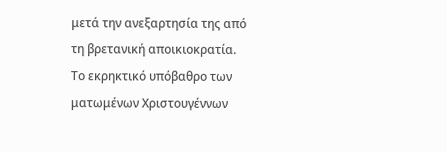μετά την ανεξαρτησία της από τη βρετανική αποικιοκρατία.
Το εκρηκτικό υπόβαθρο των ματωμένων Χριστουγέννων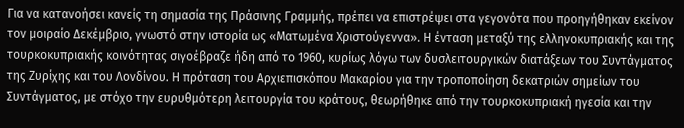Για να κατανοήσει κανείς τη σημασία της Πράσινης Γραμμής, πρέπει να επιστρέψει στα γεγονότα που προηγήθηκαν εκείνον τον μοιραίο Δεκέμβριο, γνωστό στην ιστορία ως «Ματωμένα Χριστούγεννα». Η ένταση μεταξύ της ελληνοκυπριακής και της τουρκοκυπριακής κοινότητας σιγοέβραζε ήδη από το 1960, κυρίως λόγω των δυσλειτουργικών διατάξεων του Συντάγματος της Ζυρίχης και του Λονδίνου. Η πρόταση του Αρχιεπισκόπου Μακαρίου για την τροποποίηση δεκατριών σημείων του Συντάγματος, με στόχο την ευρυθμότερη λειτουργία του κράτους, θεωρήθηκε από την τουρκοκυπριακή ηγεσία και την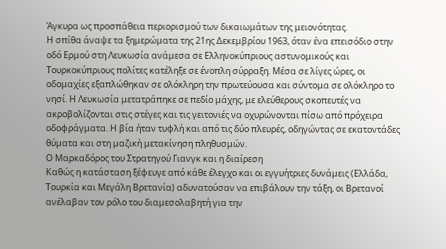Άγκυρα ως προσπάθεια περιορισμού των δικαιωμάτων της μειονότητας.
Η σπίθα άναψε τα ξημερώματα της 21ης Δεκεμβρίου 1963, όταν ένα επεισόδιο στην οδό Ερμού στη Λευκωσία ανάμεσα σε Ελληνοκύπριους αστυνομικούς και Τουρκοκύπριους πολίτες κατέληξε σε ένοπλη σύρραξη. Μέσα σε λίγες ώρες, οι οδομαχίες εξαπλώθηκαν σε ολόκληρη την πρωτεύουσα και σύντομα σε ολόκληρο το νησί. Η Λευκωσία μετατράπηκε σε πεδίο μάχης, με ελεύθερους σκοπευτές να ακροβολίζονται στις στέγες και τις γειτονιές να οχυρώνονται πίσω από πρόχειρα οδοφράγματα. Η βία ήταν τυφλή και από τις δύο πλευρές, οδηγώντας σε εκατοντάδες θύματα και στη μαζική μετακίνηση πληθυσμών.
Ο Μαρκαδόρος του Στρατηγού Γιανγκ και η διαίρεση
Καθώς η κατάσταση ξέφευγε από κάθε έλεγχο και οι εγγυήτριες δυνάμεις (Ελλάδα, Τουρκία και Μεγάλη Βρετανία) αδυνατούσαν να επιβάλουν την τάξη, οι Βρετανοί ανέλαβαν τον ρόλο του διαμεσολαβητή για την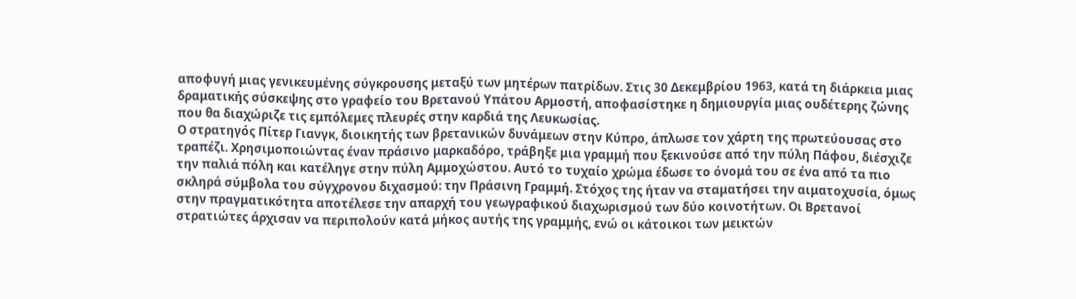αποφυγή μιας γενικευμένης σύγκρουσης μεταξύ των μητέρων πατρίδων. Στις 30 Δεκεμβρίου 1963, κατά τη διάρκεια μιας δραματικής σύσκεψης στο γραφείο του Βρετανού Υπάτου Αρμοστή, αποφασίστηκε η δημιουργία μιας ουδέτερης ζώνης που θα διαχώριζε τις εμπόλεμες πλευρές στην καρδιά της Λευκωσίας.
Ο στρατηγός Πίτερ Γιανγκ, διοικητής των βρετανικών δυνάμεων στην Κύπρο, άπλωσε τον χάρτη της πρωτεύουσας στο τραπέζι. Χρησιμοποιώντας έναν πράσινο μαρκαδόρο, τράβηξε μια γραμμή που ξεκινούσε από την πύλη Πάφου, διέσχιζε την παλιά πόλη και κατέληγε στην πύλη Αμμοχώστου. Αυτό το τυχαίο χρώμα έδωσε το όνομά του σε ένα από τα πιο σκληρά σύμβολα του σύγχρονου διχασμού: την Πράσινη Γραμμή. Στόχος της ήταν να σταματήσει την αιματοχυσία, όμως στην πραγματικότητα αποτέλεσε την απαρχή του γεωγραφικού διαχωρισμού των δύο κοινοτήτων. Οι Βρετανοί στρατιώτες άρχισαν να περιπολούν κατά μήκος αυτής της γραμμής, ενώ οι κάτοικοι των μεικτών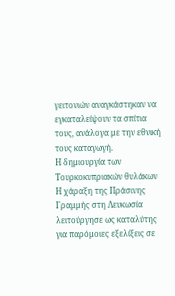γειτονιών αναγκάστηκαν να εγκαταλείψουν τα σπίτια τους, ανάλογα με την εθνική τους καταγωγή.
Η δημιουργία των Τουρκοκυπριακών θυλάκων
Η χάραξη της Πράσινης Γραμμής στη Λευκωσία λειτούργησε ως καταλύτης για παρόμοιες εξελίξεις σε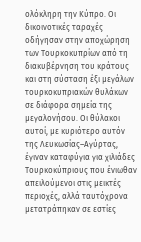ολόκληρη την Κύπρο. Οι δικοινοτικές ταραχές οδήγησαν στην αποχώρηση των Τουρκοκυπρίων από τη διακυβέρνηση του κράτους και στη σύσταση έξι μεγάλων τουρκοκυπριακών θυλάκων σε διάφορα σημεία της μεγαλονήσου. Οι θύλακοι αυτοί, με κυριότερο αυτόν της Λευκωσίας–Αγύρτας, έγιναν καταφύγια για χιλιάδες Τουρκοκύπριους που ένιωθαν απειλούμενοι στις μεικτές περιοχές, αλλά ταυτόχρονα μετατράπηκαν σε εστίες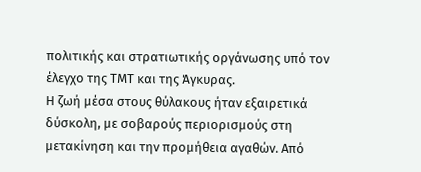πολιτικής και στρατιωτικής οργάνωσης υπό τον έλεγχο της ΤΜΤ και της Άγκυρας.
Η ζωή μέσα στους θύλακους ήταν εξαιρετικά δύσκολη, με σοβαρούς περιορισμούς στη μετακίνηση και την προμήθεια αγαθών. Από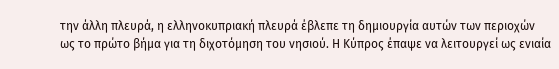την άλλη πλευρά, η ελληνοκυπριακή πλευρά έβλεπε τη δημιουργία αυτών των περιοχών ως το πρώτο βήμα για τη διχοτόμηση του νησιού. Η Κύπρος έπαψε να λειτουργεί ως ενιαία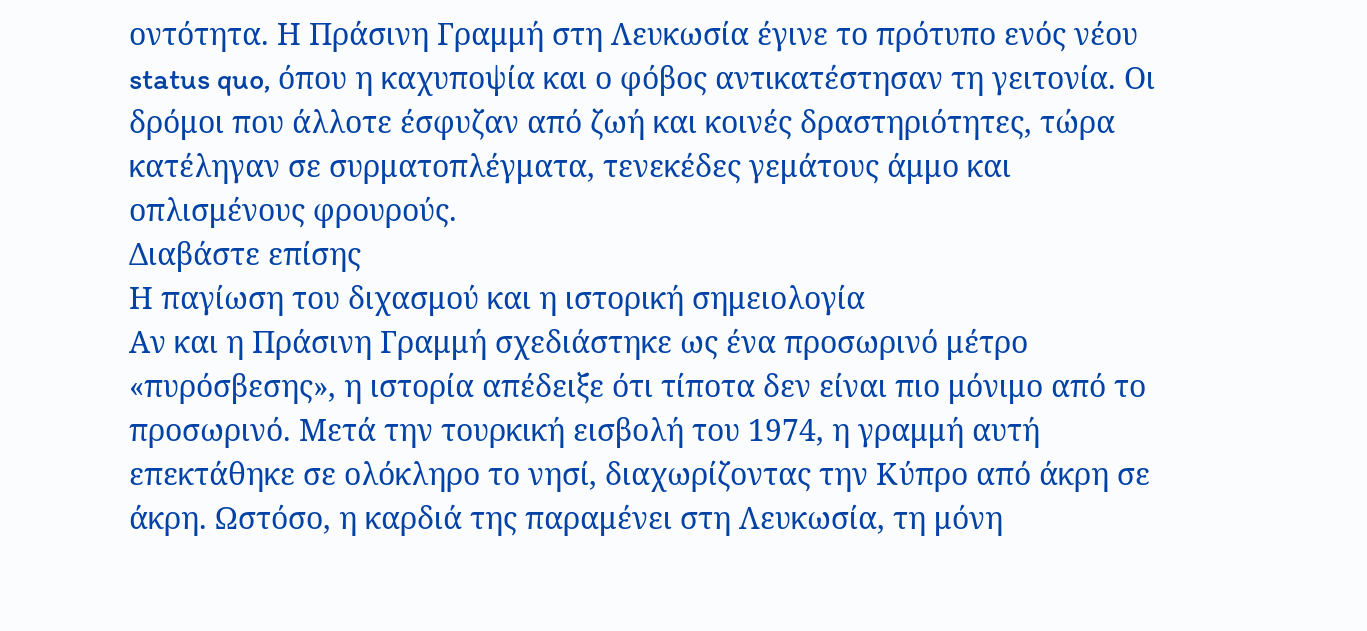οντότητα. Η Πράσινη Γραμμή στη Λευκωσία έγινε το πρότυπο ενός νέου status quo, όπου η καχυποψία και ο φόβος αντικατέστησαν τη γειτονία. Οι δρόμοι που άλλοτε έσφυζαν από ζωή και κοινές δραστηριότητες, τώρα κατέληγαν σε συρματοπλέγματα, τενεκέδες γεμάτους άμμο και οπλισμένους φρουρούς.
Διαβάστε επίσης
Η παγίωση του διχασμού και η ιστορική σημειολογία
Αν και η Πράσινη Γραμμή σχεδιάστηκε ως ένα προσωρινό μέτρο «πυρόσβεσης», η ιστορία απέδειξε ότι τίποτα δεν είναι πιο μόνιμο από το προσωρινό. Μετά την τουρκική εισβολή του 1974, η γραμμή αυτή επεκτάθηκε σε ολόκληρο το νησί, διαχωρίζοντας την Κύπρο από άκρη σε άκρη. Ωστόσο, η καρδιά της παραμένει στη Λευκωσία, τη μόνη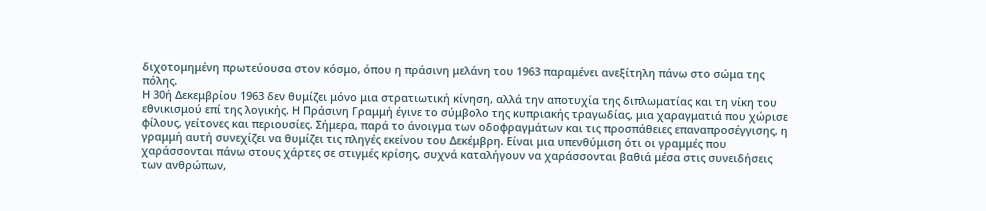διχοτομημένη πρωτεύουσα στον κόσμο, όπου η πράσινη μελάνη του 1963 παραμένει ανεξίτηλη πάνω στο σώμα της πόλης.
Η 30ή Δεκεμβρίου 1963 δεν θυμίζει μόνο μια στρατιωτική κίνηση, αλλά την αποτυχία της διπλωματίας και τη νίκη του εθνικισμού επί της λογικής. Η Πράσινη Γραμμή έγινε το σύμβολο της κυπριακής τραγωδίας, μια χαραγματιά που χώρισε φίλους, γείτονες και περιουσίες. Σήμερα, παρά το άνοιγμα των οδοφραγμάτων και τις προσπάθειες επαναπροσέγγισης, η γραμμή αυτή συνεχίζει να θυμίζει τις πληγές εκείνου του Δεκέμβρη. Είναι μια υπενθύμιση ότι οι γραμμές που χαράσσονται πάνω στους χάρτες σε στιγμές κρίσης, συχνά καταλήγουν να χαράσσονται βαθιά μέσα στις συνειδήσεις των ανθρώπων,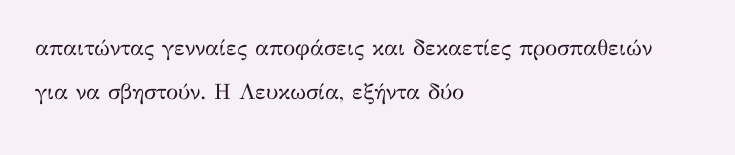απαιτώντας γενναίες αποφάσεις και δεκαετίες προσπαθειών για να σβηστούν. Η Λευκωσία, εξήντα δύο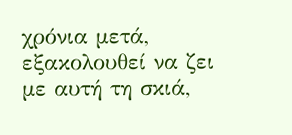χρόνια μετά, εξακολουθεί να ζει με αυτή τη σκιά,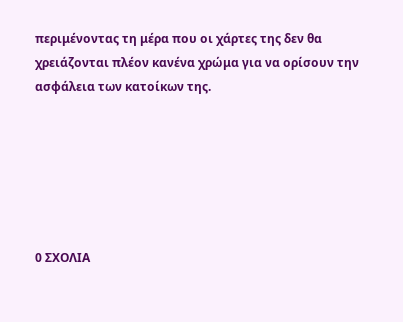περιμένοντας τη μέρα που οι χάρτες της δεν θα χρειάζονται πλέον κανένα χρώμα για να ορίσουν την ασφάλεια των κατοίκων της.






0 ΣΧΟΛΙΑ